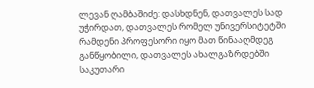ლევან ღამბაშიძე: დასხდნენ, დათვალეს სად უჭირდათ, დათვალეს რომელ უნივერსიტეტში რამდენი პროფესორი იყო მათ წინააღმდეგ განწყობილი, დათვალეს ახალგაზრდებში საკუთარი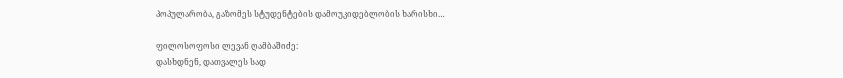პოპულარობა, გაზომეს სტუდენტების დამოუკიდებლობის ხარისხი…

ფილოსოფოსი ლევან ღამბაშიძე:
დასხდნენ, დათვალეს სად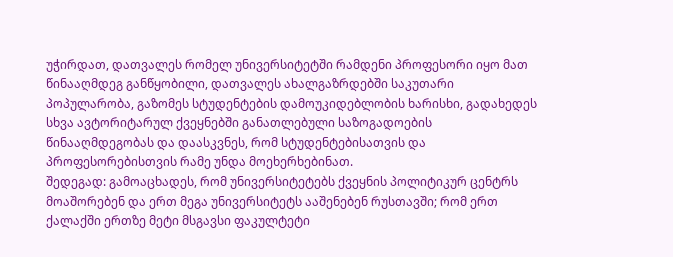უჭირდათ, დათვალეს რომელ უნივერსიტეტში რამდენი პროფესორი იყო მათ წინააღმდეგ განწყობილი, დათვალეს ახალგაზრდებში საკუთარი პოპულარობა, გაზომეს სტუდენტების დამოუკიდებლობის ხარისხი, გადახედეს სხვა ავტორიტარულ ქვეყნებში განათლებული საზოგადოების წინააღმდეგობას და დაასკვნეს, რომ სტუდენტებისათვის და პროფესორებისთვის რამე უნდა მოეხერხებინათ.
შედეგად: გამოაცხადეს, რომ უნივერსიტეტებს ქვეყნის პოლიტიკურ ცენტრს მოაშორებენ და ერთ მეგა უნივერსიტეტს ააშენებენ რუსთავში; რომ ერთ ქალაქში ერთზე მეტი მსგავსი ფაკულტეტი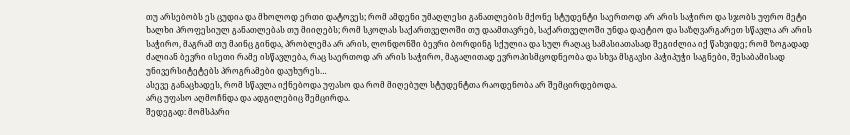თუ არსებობს ეს ცუდია და მხოლოდ ერთი დატოვეს; რომ ამდენი უმაღლესი განათლების მქონე სტუდენტი საერთოდ არ არის საჭირო და სჯობს უფრო მეტი ხალხი პროფესიულ განათლებას თუ მიიღებს; რომ სკოლას საქართველოში თუ დაამთავრებ, საქართველოში უნდა დაეტიო და საზღვარგარეთ სწავლა არ არის საჭირო, მაგრამ თუ მაინც გინდა, პრობლემა არ არის, ლონდონში ბევრი ბორდინგ სქულია და სულ რაღაც სამასიათასად შეგიძლია იქ წახვიდე; რომ ზოგადად ძალიან ბევრი ისეთი რამე ისწავლება, რაც საერთოდ არ არის საჭირო, მაგალითად ევროპისმცოდნეობა და სხვა მსგავსი პაჭიპუჭი საგნები, შესაბამისად უნივერსიტეტებს პროგრამები დაუხურეს…
ასევე განაცხადეს, რომ სწავლა იქნებოდა უფასო და რომ მიღებულ სტუდენტთა რაოდენობა არ შემცირდებოდა.
არც უფასო აღმოჩნდა და ადგილებიც შემცირდა.
შედეგად: მომსპარი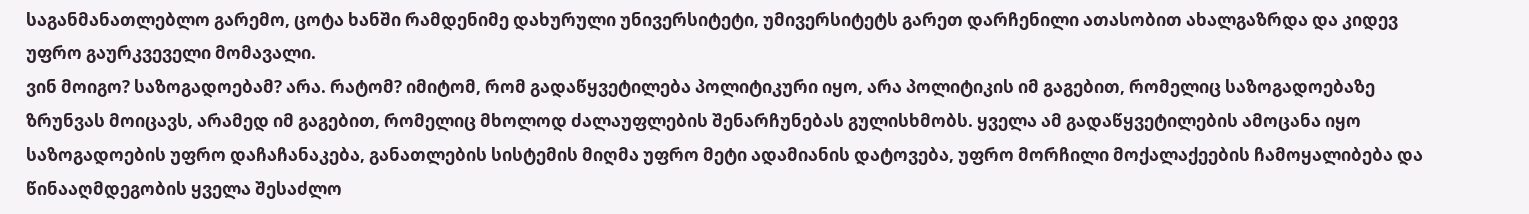საგანმანათლებლო გარემო, ცოტა ხანში რამდენიმე დახურული უნივერსიტეტი, უმივერსიტეტს გარეთ დარჩენილი ათასობით ახალგაზრდა და კიდევ უფრო გაურკვეველი მომავალი.
ვინ მოიგო? საზოგადოებამ? არა. რატომ? იმიტომ, რომ გადაწყვეტილება პოლიტიკური იყო, არა პოლიტიკის იმ გაგებით, რომელიც საზოგადოებაზე ზრუნვას მოიცავს, არამედ იმ გაგებით, რომელიც მხოლოდ ძალაუფლების შენარჩუნებას გულისხმობს. ყველა ამ გადაწყვეტილების ამოცანა იყო საზოგადოების უფრო დაჩაჩანაკება, განათლების სისტემის მიღმა უფრო მეტი ადამიანის დატოვება, უფრო მორჩილი მოქალაქეების ჩამოყალიბება და წინააღმდეგობის ყველა შესაძლო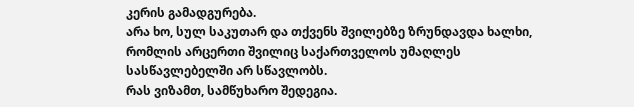კერის გამადგურება.
არა ხო, სულ საკუთარ და თქვენს შვილებზე ზრუნდავდა ხალხი, რომლის არცერთი შვილიც საქართველოს უმაღლეს სასწავლებელში არ სწავლობს.
რას ვიზამთ, სამწუხარო შედეგია.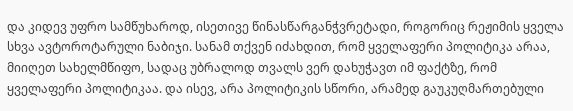და კიდევ უფრო სამწუხაროდ, ისეთივე წინასწარგანჭვრეტადი, როგორიც რეჟიმის ყველა სხვა ავტოროტარული ნაბიჯი. სანამ თქვენ იძახდით, რომ ყველაფერი პოლიტიკა არაა, მიიღეთ სახელმწიფო, სადაც უბრალოდ თვალს ვერ დახუჭავთ იმ ფაქტზე, რომ ყველაფერი პოლიტიკაა. და ისევ, არა პოლიტიკის სწორი, არამედ გაუკუღმართებული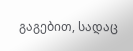გაგებით, სადაც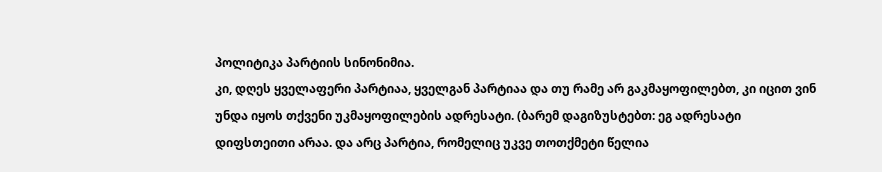პოლიტიკა პარტიის სინონიმია.
კი, დღეს ყველაფერი პარტიაა, ყველგან პარტიაა და თუ რამე არ გაკმაყოფილებთ, კი იცით ვინ უნდა იყოს თქვენი უკმაყოფილების ადრესატი. (ბარემ დაგიზუსტებთ: ეგ ადრესატი დიფსთეითი არაა. და არც პარტია, რომელიც უკვე თოთქმეტი წელია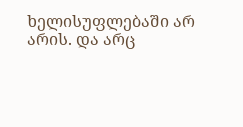ხელისუფლებაში არ არის. და არც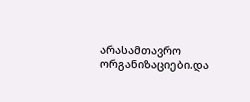არასამთავრო ორგანიზაციები.და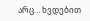არც… ხვდებით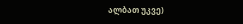ალბათ უკვე)